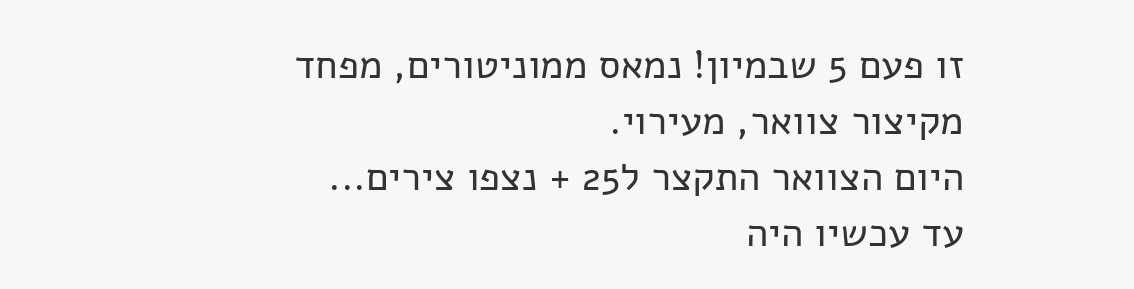זו פעם 5 שבמיון! נמאס ממוניטורים, מפחד מקיצור צוואר, מעירוי.
היום הצוואר התקצר ל25 + נצפו צירים...
עד עכשיו היה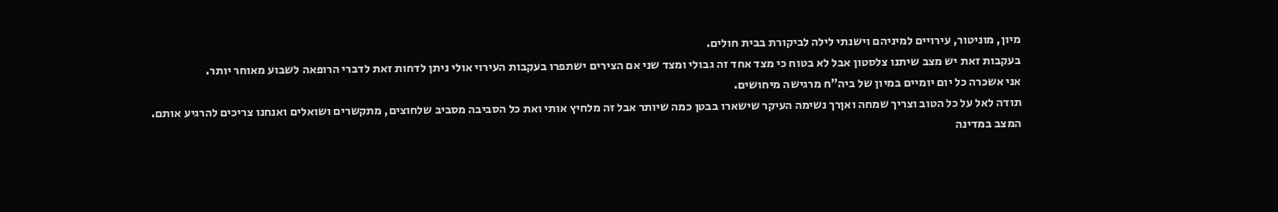מיון, מוניטור, עירויים למיניהם וישנתי לילה לביקורת בבית חולים.
בעקבות זאת יש מצב שיתנו צלסטון אבל לא בטוח כי מצד אחד זה גבולי ומצד שני אם הצירים ישתפרו בעקבות העירוי אולי ניתן לדחות זאת לדברי הרופאה לשבוע מאוחר יותר.
אני אשכרה כל יום יומיים במיון של ביה"ח מרגישה מיחושים.
תודה לאל על כל הטוב וצריך שמחה ואןרך נשימה העיקר שישארו בבטן כמה שיותר אבל זה מלחיץ אותי ואת כל הסביבה מסביב שלחוצים, מתקשרים ושואלים ואנחנו צריכים להרגיע אותם.
המצב במדינה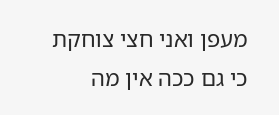מעפן ואני חצי צוחקת כי גם ככה אין מה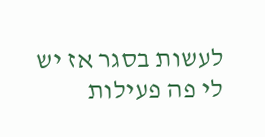לעשות בסגר אז יש לי פה פעילות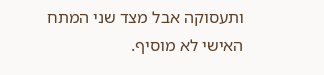ותעסוקה אבל מצד שני המתח האישי לא מוסיף.